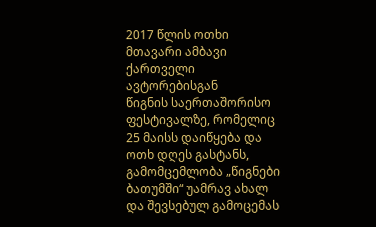2017 წლის ოთხი მთავარი ამბავი ქართველი ავტორებისგან
წიგნის საერთაშორისო ფესტივალზე, რომელიც 25 მაისს დაიწყება და ოთხ დღეს გასტანს, გამომცემლობა „წიგნები ბათუმში“ უამრავ ახალ და შევსებულ გამოცემას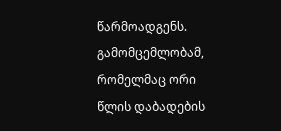წარმოადგენს. გამომცემლობამ, რომელმაც ორი წლის დაბადების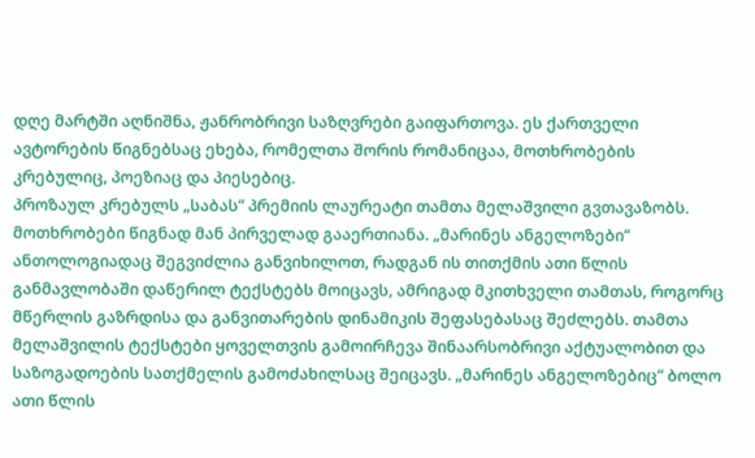დღე მარტში აღნიშნა, ჟანრობრივი საზღვრები გაიფართოვა. ეს ქართველი ავტორების წიგნებსაც ეხება, რომელთა შორის რომანიცაა, მოთხრობების კრებულიც, პოეზიაც და პიესებიც.
პროზაულ კრებულს „საბას“ პრემიის ლაურეატი თამთა მელაშვილი გვთავაზობს. მოთხრობები წიგნად მან პირველად გააერთიანა. „მარინეს ანგელოზები“ ანთოლოგიადაც შეგვიძლია განვიხილოთ, რადგან ის თითქმის ათი წლის განმავლობაში დაწერილ ტექსტებს მოიცავს, ამრიგად მკითხველი თამთას, როგორც მწერლის გაზრდისა და განვითარების დინამიკის შეფასებასაც შეძლებს. თამთა მელაშვილის ტექსტები ყოველთვის გამოირჩევა შინაარსობრივი აქტუალობით და საზოგადოების სათქმელის გამოძახილსაც შეიცავს. „მარინეს ანგელოზებიც“ ბოლო ათი წლის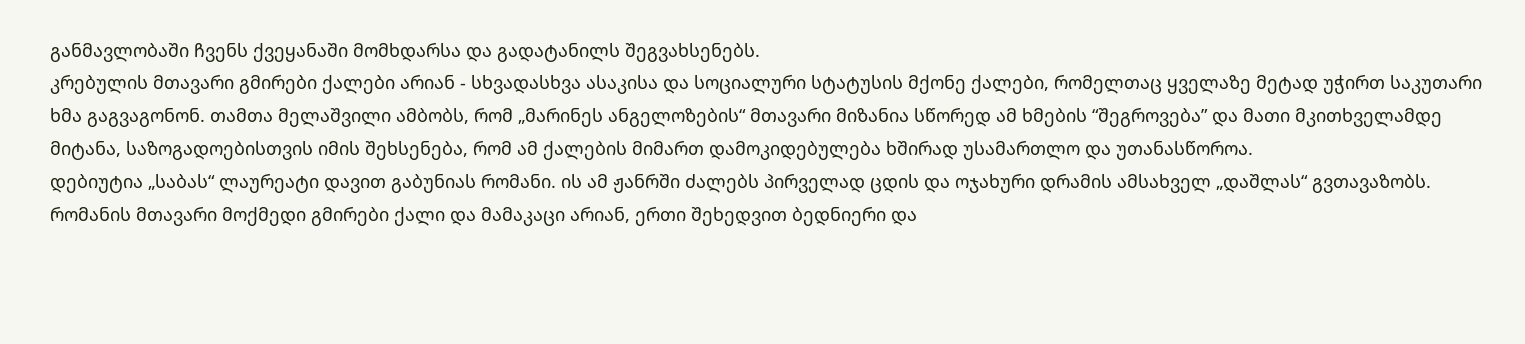განმავლობაში ჩვენს ქვეყანაში მომხდარსა და გადატანილს შეგვახსენებს.
კრებულის მთავარი გმირები ქალები არიან - სხვადასხვა ასაკისა და სოციალური სტატუსის მქონე ქალები, რომელთაც ყველაზე მეტად უჭირთ საკუთარი ხმა გაგვაგონონ. თამთა მელაშვილი ამბობს, რომ „მარინეს ანგელოზების“ მთავარი მიზანია სწორედ ამ ხმების “შეგროვება” და მათი მკითხველამდე მიტანა, საზოგადოებისთვის იმის შეხსენება, რომ ამ ქალების მიმართ დამოკიდებულება ხშირად უსამართლო და უთანასწოროა.
დებიუტია „საბას“ ლაურეატი დავით გაბუნიას რომანი. ის ამ ჟანრში ძალებს პირველად ცდის და ოჯახური დრამის ამსახველ „დაშლას“ გვთავაზობს.
რომანის მთავარი მოქმედი გმირები ქალი და მამაკაცი არიან, ერთი შეხედვით ბედნიერი და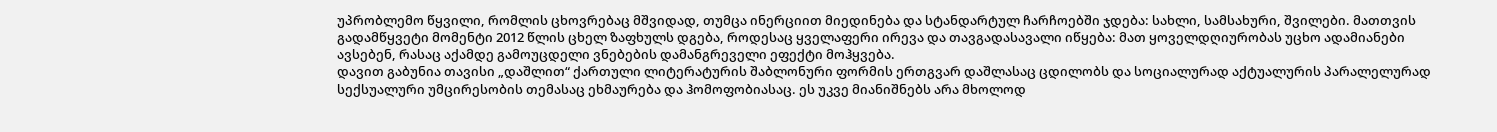უპრობლემო წყვილი, რომლის ცხოვრებაც მშვიდად, თუმცა ინერციით მიედინება და სტანდარტულ ჩარჩოებში ჯდება: სახლი, სამსახური, შვილები. მათთვის გადამწყვეტი მომენტი 2012 წლის ცხელ ზაფხულს დგება, როდესაც ყველაფერი ირევა და თავგადასავალი იწყება: მათ ყოველდღიურობას უცხო ადამიანები ავსებენ, რასაც აქამდე გამოუცდელი ვნებების დამანგრეველი ეფექტი მოჰყვება.
დავით გაბუნია თავისი „დაშლით“ ქართული ლიტერატურის შაბლონური ფორმის ერთგვარ დაშლასაც ცდილობს და სოციალურად აქტუალურის პარალელურად სექსუალური უმცირესობის თემასაც ეხმაურება და ჰომოფობიასაც. ეს უკვე მიანიშნებს არა მხოლოდ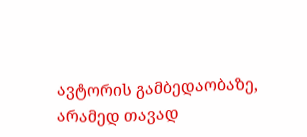ავტორის გამბედაობაზე, არამედ თავად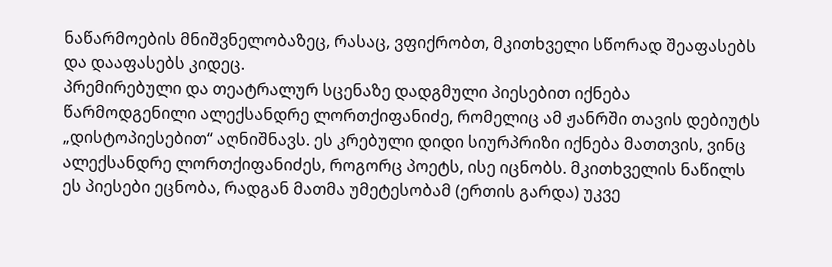ნაწარმოების მნიშვნელობაზეც, რასაც, ვფიქრობთ, მკითხველი სწორად შეაფასებს და დააფასებს კიდეც.
პრემირებული და თეატრალურ სცენაზე დადგმული პიესებით იქნება წარმოდგენილი ალექსანდრე ლორთქიფანიძე, რომელიც ამ ჟანრში თავის დებიუტს „დისტოპიესებით“ აღნიშნავს. ეს კრებული დიდი სიურპრიზი იქნება მათთვის, ვინც ალექსანდრე ლორთქიფანიძეს, როგორც პოეტს, ისე იცნობს. მკითხველის ნაწილს ეს პიესები ეცნობა, რადგან მათმა უმეტესობამ (ერთის გარდა) უკვე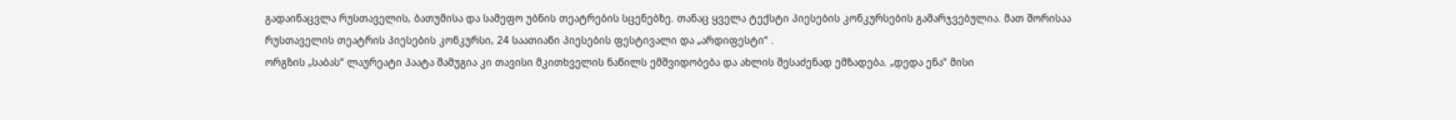გადაინაცვლა რუსთაველის, ბათუმისა და სამეფო უბნის თეატრების სცენებზე. თანაც ყველა ტექსტი პიესების კონკურსების გამარჯვებულია. მათ შორისაა რუსთაველის თეატრის პიესების კონკურსი, 24 საათიანი პიესების ფესტივალი და „არდიფესტი“ .
ორგზის „საბას“ ლაურეატი პაატა შამუგია კი თავისი მკითხველის ნაწილს ემშვიდობება და ახლის შესაძენად ემზადება. „დედა ენა“ მისი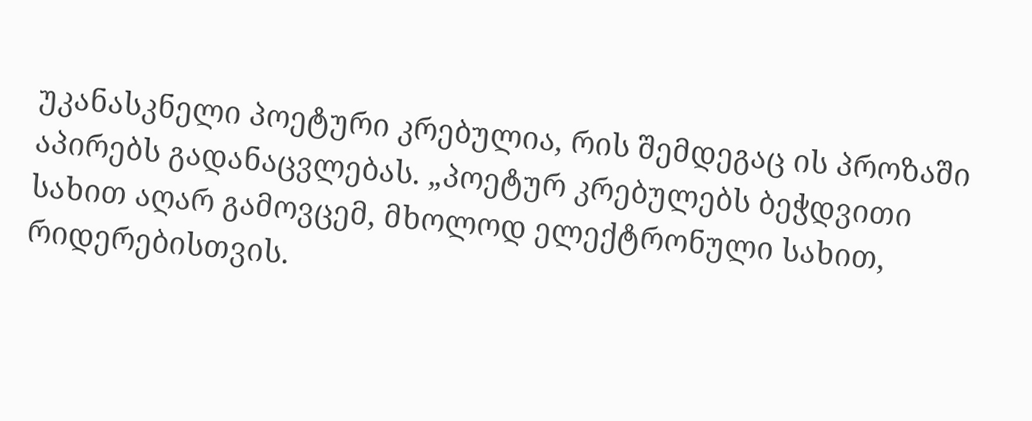უკანასკნელი პოეტური კრებულია, რის შემდეგაც ის პროზაში აპირებს გადანაცვლებას. „პოეტურ კრებულებს ბეჭდვითი სახით აღარ გამოვცემ, მხოლოდ ელექტრონული სახით, რიდერებისთვის.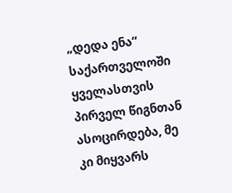„დედა ენა“ საქართველოში ყველასთვის პირველ წიგნთან ასოცირდება, მე კი მიყვარს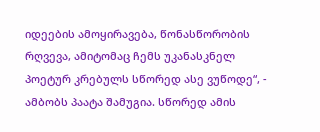იდეების ამოყირავება, წონასწორობის რღვევა, ამიტომაც ჩემს უკანასკნელ პოეტურ კრებულს სწორედ ასე ვუწოდე“, - ამბობს პაატა შამუგია. სწორედ ამის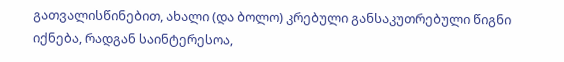გათვალისწინებით, ახალი (და ბოლო) კრებული განსაკუთრებული წიგნი იქნება, რადგან საინტერესოა,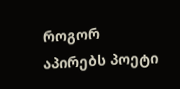როგორ აპირებს პოეტი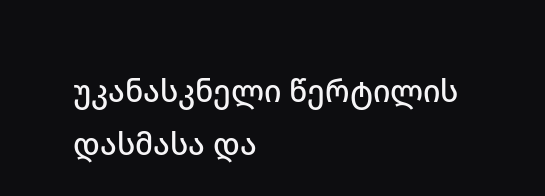უკანასკნელი წერტილის დასმასა და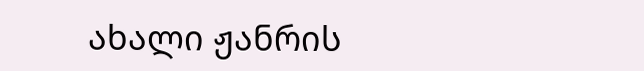ახალი ჟანრის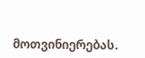მოთვინიერებას.